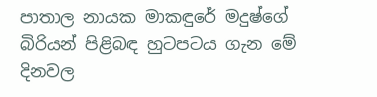පාතාල නායක මාකඳුරේ මදුෂ්ගේ බිරියන් පිළිබඳ හුටපටය ගැන මේ දිනවල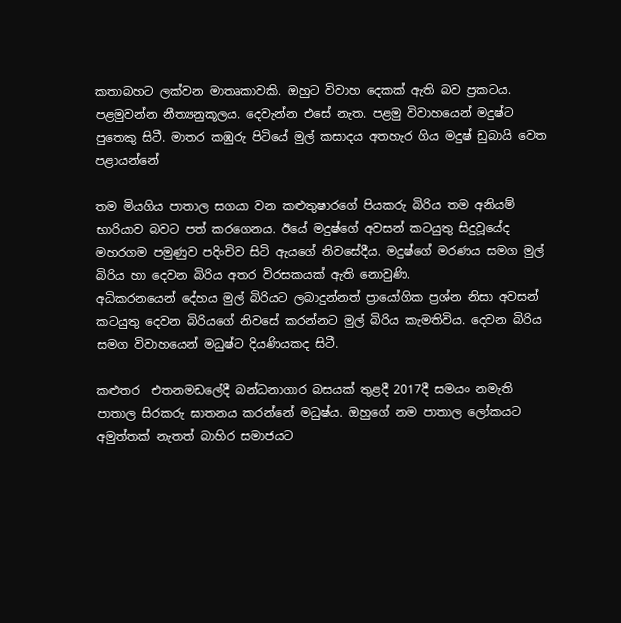කතාබහට ලක්වන මාතෘකාවකි. ඔහුට විවාහ දෙකක් ඇති බව ප්‍රකටය. පළමුවන්න නීත්‍යනුකූලය. දෙවැන්න එසේ නැත. පළමු විවාහයෙන් මදුෂ්ට පුතෙකු සිටී. මාතර කඹුරු පිටියේ මුල් කසාදය අතහැර ගිය මදුෂ් ඩුබායි වෙත පළායන්නේ

තම මියගිය පාතාල සගයා වන කළුතුෂාරගේ පියකරු බිරිය තම අනියම් භාරියාව බවට පත් කරගෙනය. ඊයේ මදුෂ්ගේ අවසන් කටයුතු සිදුවූයේද මහරගම පමුණුව පදිංචිව සිටි ඇයගේ නිවසේදීය. මදුෂ්ගේ මරණය සමග මුල් බිරිය හා දෙවන බිරිය අතර විරසකයක් ඇති නොවුණි.
අධිකරනයෙන් දේහය මුල් බිරියට ලබාදුන්නත් ප්‍රායෝගික ප්‍රශ්න නිසා අවසන් කටයුතු දෙවන බිරියගේ නිවසේ කරන්නට මුල් බිරිය කැමතිවිය. දෙවන බිරිය සමග විවාහයෙන් මධුෂ්ට දියණියකද සිටී.

කළුතර  එතනමඩලේදී බන්ධනාගාර බසයක් තුළදී 2017දී සමයං නමැති පාතාල සිරකරු ඝාතනය කරන්නේ මධුෂ්ය. ඔහුගේ නම පාතාල ලෝකයට අමුත්තක් නැතත් බාහිර සමාජයට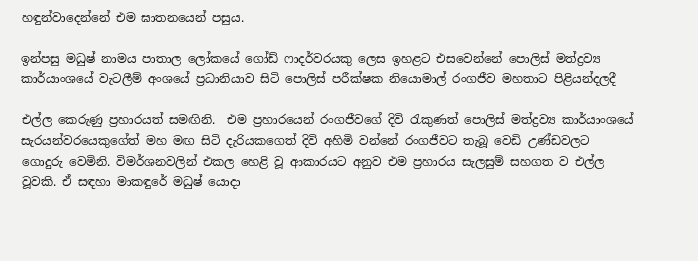හඳුන්වාදෙන්නේ එම ඝාතනයෙන් පසුය.

ඉන්පසු මධුෂ් නාමය පාතාල ලෝකයේ ගෝඩ් ෆාදර්වරයකු ලෙස ඉහළට එසවෙන්නේ පොලිස් මත්ද්‍රව්‍ය කාර්යාංශයේ වැටලීම් අංශයේ ප්‍රධානියාව සිටි පොලිස් පරීක්ෂක නියොමාල් රංගජීව මහතාට පිළියන්දලදී

එල්ල කෙරුණු ප්‍රහාරයත් සමඟිනි.  එම ප්‍රහාරයෙන් රංගජීවගේ දිවි රැකුණත් පොලිස් මත්ද්‍රව්‍ය කාර්යාංශයේ සැරයන්වරයෙකුගේත් මහ මඟ සිටි දැරියකගෙත් දිවි අහිමි වන්නේ රංගජීවට තැබූ වෙඩි උණ්ඩවලට ගොදුරු වෙමිනි. විමර්ශනවලින් එකල හෙළි වූ ආකාරයට අනුව එම ප්‍රහාරය සැලසුම් සහගත ව එල්ල වූවකි. ඒ සඳහා මාකඳුරේ මධුෂ් යොදා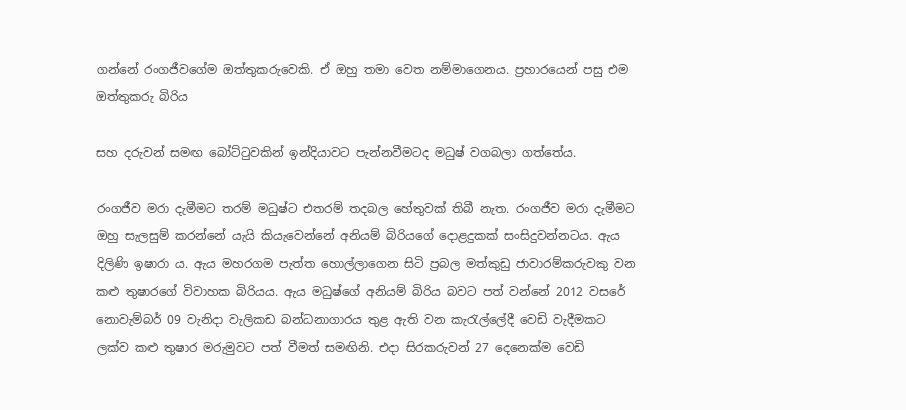ගන්නේ රංගජීවගේම ඔත්තුකරුවෙකි. ඒ ඔහු තමා වෙත නම්මාගෙනය. ප්‍රහාරයෙන් පසු එම ඔත්තුකරු බිරිය

සහ දරුවන් සමඟ බෝට්ටුවකින් ඉන්දියාවට පැන්නවීමටද මධුෂ් වගබලා ගත්තේය.

රංගජීව මරා දැමීමට තරම් මධුෂ්ට එතරම් තදබල හේතුවක් තිබී නැත. රංගජීව මරා දැමීමට ඔහු සැලසුම් කරන්නේ යැයි කියැවෙන්නේ අනියම් බිරියගේ දොළදුකක් සංසිදුවන්නටය. ඇය දිලිණි ඉෂාරා ය. ඇය මහරගම පැත්ත හොල්ලාගෙන සිටි ප්‍රබල මත්කුඩු ජාවාරම්කරුවකු වන කළු තුෂාරගේ විවාහක බිරියය. ඇය මධුෂ්ගේ අනියම් බිරිය බවට පත් වන්නේ 2012 වසරේ නොවැම්බර් 09 වැනිදා වැලිකඩ බන්ධනාගාරය තුළ ඇති වන කැරැල්ලේදී වෙඩි වැදීමකට ලක්ව කළු තුෂාර මරුමුවට පත් වීමත් සමඟිනි. එදා සිරකරුවන් 27 දෙනෙක්ම වෙඩි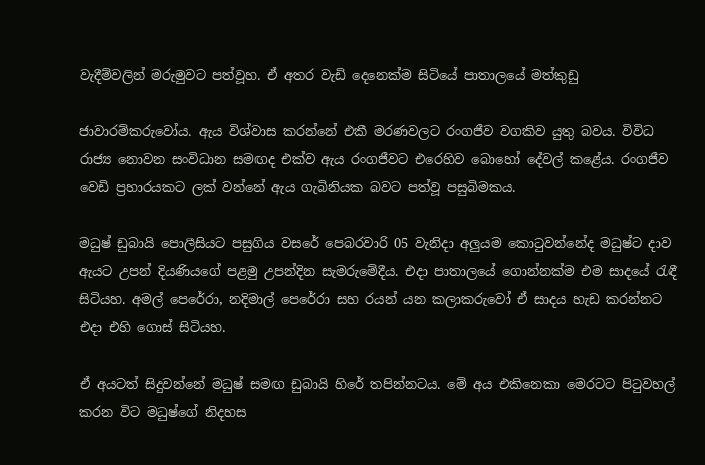වැදීම්වලින් මරුමුවට පත්වූහ. ඒ අතර වැඩි දෙනෙක්ම සිටියේ පාතාලයේ මත්කුඩු

ජාවාරම්කරුවෝය. ඇය විශ්වාස කරන්නේ එකී මරණවලට රංගජීව වගකිව යුතු බවය. විවිධ රාජ්‍ය නොවන සංවිධාන සමඟද එක්ව ඇය රංගජීවට එරෙහිව බොහෝ දේවල් කළේය. රංගජීව වෙඩි ප්‍රහාරයකට ලක් වන්නේ ඇය ගැබිනියක බවට පත්වූ පසුබිමකය.

මධුෂ් ඩුබායි පොලීසියට පසුගිය වසරේ පෙබරවාරි 05 වැනිදා අලුයම කොටුවන්නේද මධුෂ්ට දාව ඇයට උපන් දියණියගේ පළමු උපන්දින සැමරුමේදීය. එදා පාතාලයේ ගොන්නක්ම එම සාදයේ රැඳී සිටියහ. අමල් පෙරේරා, නදිමාල් පෙරේරා සහ රයන් යන කලාකරුවෝ ඒ සාදය හැඩ කරන්නට එදා එහි ගොස් සිටියහ.

ඒ අයටත් සිදුවන්නේ මධුෂ් සමඟ ඩුබායි හිරේ තපින්නටය. මේ අය එකිනෙකා මෙරටට පිටුවහල් කරන විට මධුෂ්ගේ නිදහස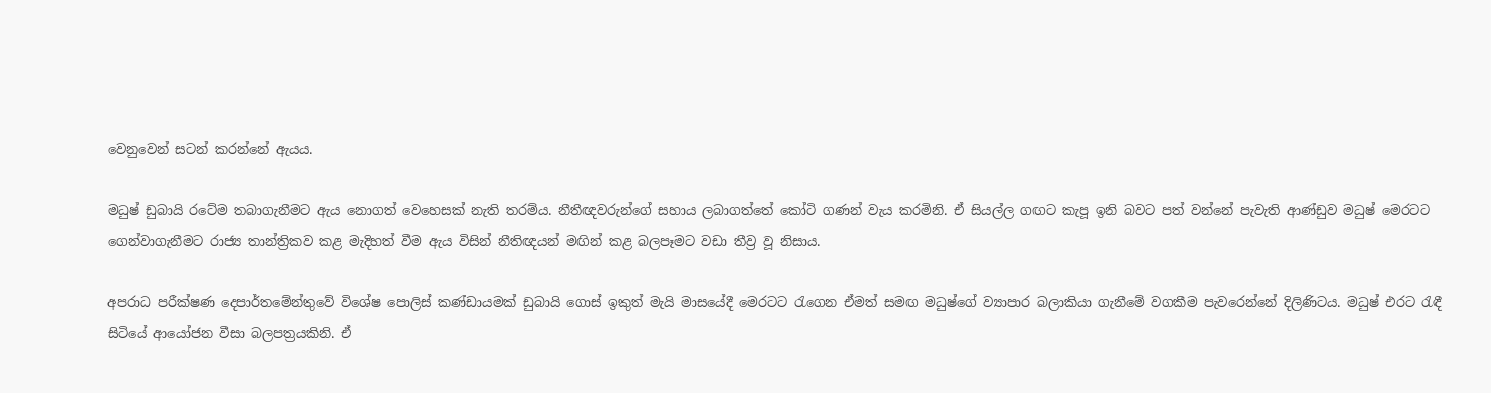වෙනුවෙන් සටන් කරන්නේ ඇයය.

මධුෂ් ඩුබායි රටේම තබාගැනීමට ඇය නොගත් වෙහෙසක් නැති තරම්ය. නීතීඥවරුන්ගේ සහාය ලබාගත්තේ කෝටි ගණන් වැය කරමිනි. ඒ සියල්ල ගඟට කැපූ ඉනි බවට පත් වන්නේ පැවැති ආණ්ඩුව මධුෂ් මෙරටට ගෙන්වාගැනීමට රාජ්‍ය තාන්ත්‍රිකව කළ මැදිහත් වීම ඇය විසින් නීතිඥයන් මඟින් කළ බලපෑමට වඩා තීව්‍ර වූ නිසාය.

අපරාධ පරීක්ෂණ දෙපාර්තමේන්තුවේ විශේෂ පොලිස් කණ්ඩායමක් ඩුබායි ගොස් ඉකුත් මැයි මාසයේදී මෙරටට රැගෙන ඒමත් සමඟ මධුෂ්ගේ ව්‍යාපාර බලාකියා ගැනීමේ වගකීම පැවරෙන්නේ දිලිණිටය. මධුෂ් එරට රැඳී සිටියේ ආයෝජන වීසා බලපත්‍රයකිනි. ඒ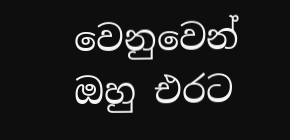වෙනුවෙන් ඔහු එරට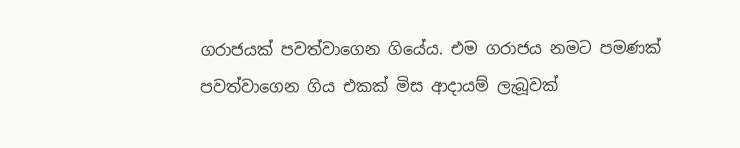ගරාජයක් පවත්වාගෙන ගියේය. එම ගරාජය නමට පමණක් පවත්වාගෙන ගිය එකක් මිස ආදායම් ලැබූවක්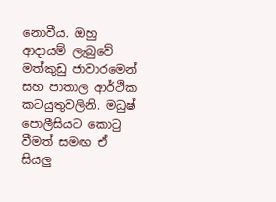නොවීය. ඔහු ආදායම් ලැබුවේ මත්කුඩු ජාවාරමෙන් සහ පාතාල ආර්ථික කටයුතුවලිනි. මධුෂ් පොලීසියට කොටු වීමත් සමඟ ඒ සියලු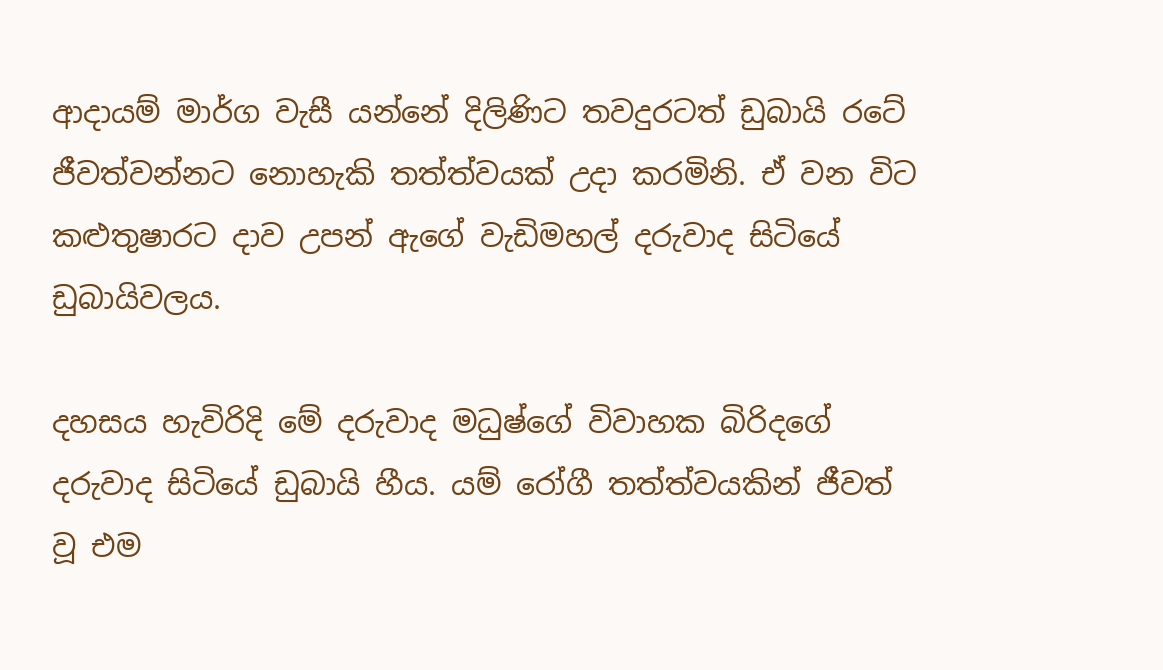ආදායම් මාර්ග වැසී යන්නේ දිලිණිට තවදුරටත් ඩුබායි රටේ ජීවත්වන්නට නොහැකි තත්ත්වයක් උදා කරමිනි. ඒ වන විට කළුතුෂාරට දාව උපන් ඇගේ වැඩිමහල් දරුවාද සිටියේ ඩුබායිවලය.

දහසය හැවිරිදි මේ දරුවාද මධුෂ්ගේ විවාහක බිරිදගේ දරුවාද සිටියේ ඩුබායි හීය. යම් රෝගී තත්ත්වයකින් ජීවත් වූ එම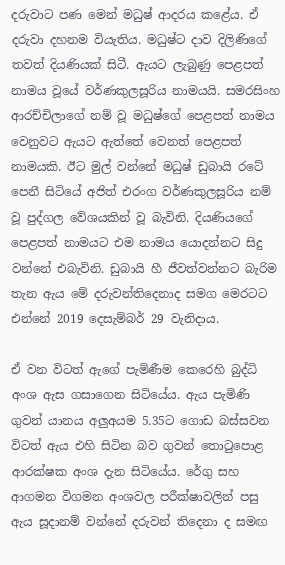දරුවාට පණ මෙන් මධුෂ් ආදරය කළේය. ඒ දරුවා දහනම වියැතිය. මධුෂ්ට දාව දිලිණිගේ තවත් දියණියක් සිටී. ඇයට ලැබුණු පෙළපත් නාමය වූයේ වර්ණකුලසූරිය නාමයයි. සමරසිංහ ආරච්චිලාගේ නම් වූ මධුෂ්ගේ පෙළපත් නාමය වෙනුවට ඇයට ඇත්තේ වෙනත් පෙළපත් නාමයකි. ඊට මුල් වන්නේ මධුෂ් ඩුබායි රටේ පෙනී සිටියේ අජිත් එරංග වර්ණකුලසූරිය නම් වූ පුද්ගල වේශයකින් වූ බැවිනි. දියණියගේ පෙළපත් නාමයට එම නාමය යොදන්නට සිදු වන්නේ එබැවිනි. ඩුබායි හී ජීවත්වන්නට බැරිම තැන ඇය මේ දරුවන්තිදෙනාද සමග මෙරටට එන්නේ 2019 දෙසැම්බර් 29 වැනිදාය.

ඒ වන විටත් ඇගේ පැමිණීම කෙරෙහි බුද්ධි අංශ ඇස ගසාගෙන සිටියේය. ඇය පැමිණි ගුවන් යානය අලුඅයම 5.35ට ගොඩ බස්සවන විටත් ඇය එහි සිටින බව ගුවන් තොටුපොළ ආරක්ෂක අංශ දැන සිටියේය. රේගු සහ ආගමන විගමන අංශවල පරීක්ෂාවලින් පසු ඇය සූදානම් වන්නේ දරුවන් තිදෙනා ද සමඟ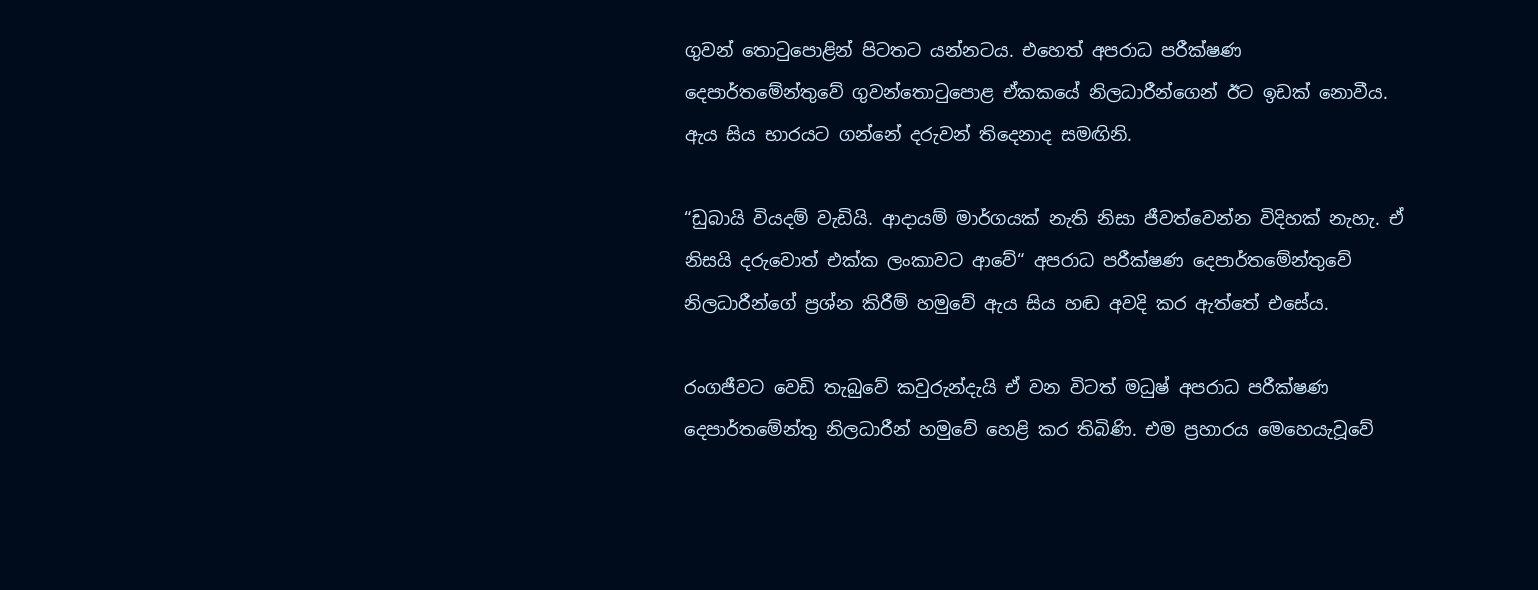ගුවන් තොටුපොළින් පිටතට යන්නටය. එහෙත් අපරාධ පරීක්ෂණ දෙපාර්තමේන්තුවේ ගුවන්තොටුපොළ ඒකකයේ නිලධාරීන්ගෙන් ඊට ඉඩක් නොවීය. ඇය සිය භාරයට ගන්නේ දරුවන් තිදෙනාද සමඟිනි.

“ඩුබායි වියදම් වැඩියි. ආදායම් මාර්ගයක් නැති නිසා ජීවත්වෙන්න විදිහක් නැහැ. ඒ නිසයි දරුවොත් එක්ක ලංකාවට ආවේ“ අපරාධ පරීක්ෂණ දෙපාර්තමේන්තුවේ නිලධාරීන්ගේ ප්‍රශ්න කිරීම් හමුවේ ඇය සිය හඬ අවදි කර ඇත්තේ එසේය.

රංගජීවට වෙඩි තැබුවේ කවුරුන්දැයි ඒ වන විටත් මධුෂ් අපරාධ පරීක්ෂණ දෙපාර්තමේන්තු නිලධාරීන් හමුවේ හෙළි කර තිබිණි. එම ප්‍රහාරය මෙහෙයැවූවේ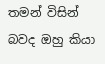තමන් විසින් බවද ඔහු කියා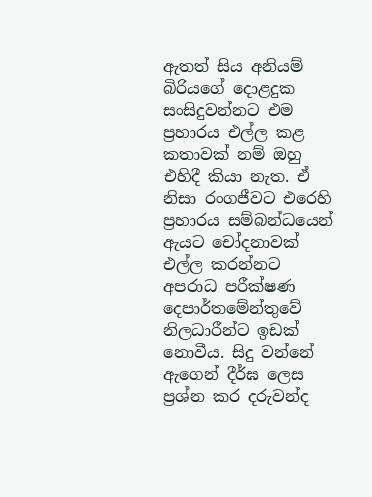ඇතත් සිය අනියම් බිරියගේ දොළදුක සංසිදුවන්නට එම ප්‍රහාරය එල්ල කළ කතාවක් නම් ඔහු එහිදී කියා නැත. ඒ නිසා රංගජීවට එරෙහි ප්‍රහාරය සම්බන්ධයෙන් ඇයට චෝදනාවක් එල්ල කරන්නට අපරාධ පරීක්ෂණ දෙපාර්තමේන්තුවේ නිලධාරීන්ට ඉඩක් නොවීය. සිදු වන්නේ ඇගෙන් දීර්ඝ ලෙස ප්‍රශ්න කර දරුවන්ද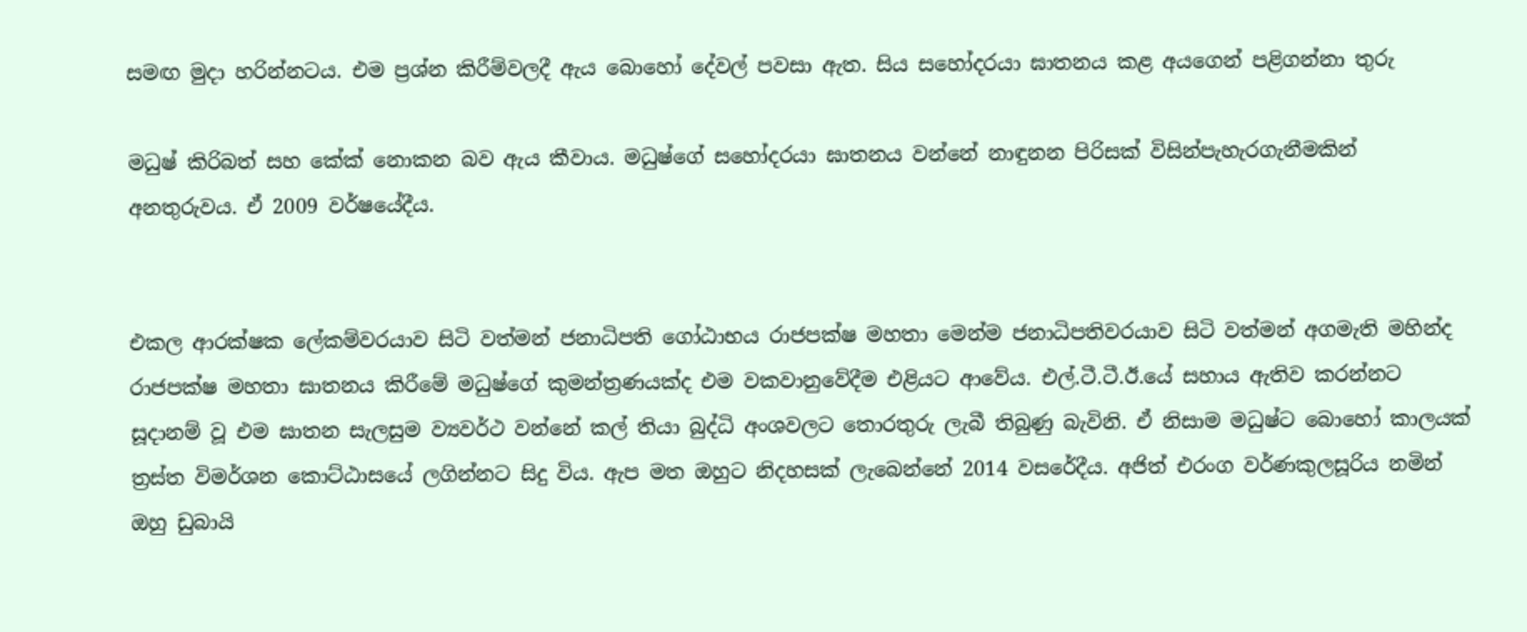සමඟ මුදා හරින්නටය. එම ප්‍රශ්න කිරීම්වලදී ඇය බොහෝ දේවල් පවසා ඇත. සිය සහෝදරයා ඝාතනය කළ අයගෙන් පළිගන්නා තුරු

මධුෂ් කිරිබත් සහ කේක් නොකන බව ඇය කීවාය. මධුෂ්ගේ සහෝදරයා ඝාතනය වන්නේ නාඳුනන පිරිසක් විසින්පැහැරගැනීමකින් අනතුරුවය. ඒ 2009 වර්ෂයේදීය.


එකල ආරක්ෂක ලේකම්වරයාව සිටි වත්මන් ජනාධිපති ගෝඨාභය රාජපක්ෂ මහතා මෙන්ම ජනාධිපතිවරයාව සිටි වත්මන් අගමැති මහින්ද රාජපක්ෂ මහතා ඝාතනය කිරීමේ මධුෂ්ගේ කුමන්ත්‍රණයක්ද එම වකවානුවේදීම එළියට ආවේය. එල්.ටී.ටී.ඊ.යේ සහාය ඇතිව කරන්නට සූදානම් වූ එම ඝාතන සැලසුම ව්‍යවර්ථ වන්නේ කල් තියා බුද්ධි අංශවලට තොරතුරු ලැබී තිබුණු බැවිනි. ඒ නිසාම මධුෂ්ට බොහෝ කාලයක් ත්‍රස්ත විමර්ශන කොට්ඨාසයේ ලගින්නට සිදු විය. ඇප මත ඔහුට නිදහසක් ලැබෙන්නේ 2014 වසරේදීය. අජිත් එරංග වර්ණකුලසූරිය නමින් ඔහු ඩුබායි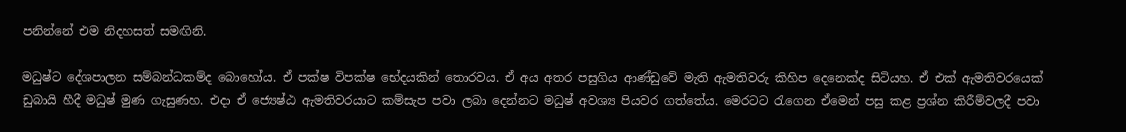පනින්නේ එම නිදහසත් සමඟිනි.

මධුෂ්ට දේශපාලන සම්බන්ධකම්ද බොහෝය. ඒ පක්ෂ විපක්ෂ භේදයකින් තොරවය. ඒ අය අතර පසුගිය ආණ්ඩුවේ මැති ඇමතිවරු කිහිප දෙනෙක්ද සිටියහ. ඒ එක් ඇමතිවරයෙක් ඩුබායි හීදී මධුෂ් මුණ ගැසුණහ. එදා ඒ ජ්‍යෙෂ්ඨ ඇමතිවරයාට කම්සැප පවා ලබා දෙන්නට මධුෂ් අවශ්‍ය පියවර ගත්තේය. මෙරටට රැගෙන ඒමෙන් පසු කළ ප්‍රශ්න කිරීම්වලදී පවා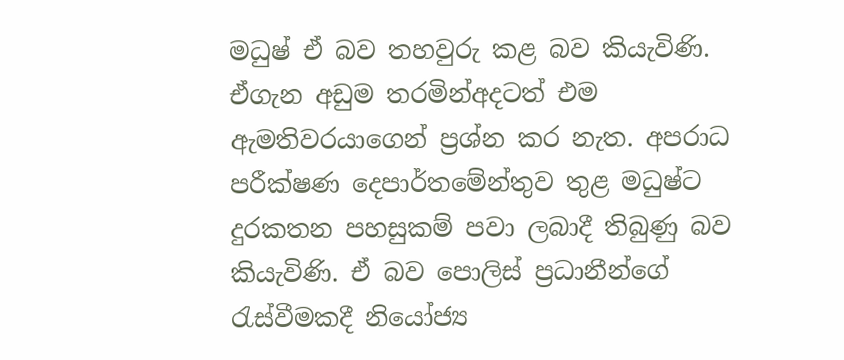මධුෂ් ඒ බව තහවුරු කළ බව කියැවිණි. ඒගැන අඩුම තරමින්අදටත් එම ඇමතිවරයාගෙන් ප්‍රශ්න කර නැත. අපරාධ පරීක්ෂණ දෙපාර්තමේන්තුව තුළ මධුෂ්ට දුරකතන පහසුකම් පවා ලබාදී තිබුණු බව කියැවිණි. ඒ බව පොලිස් ප්‍රධානීන්ගේ රැස්වීමකදී නියෝජ්‍ය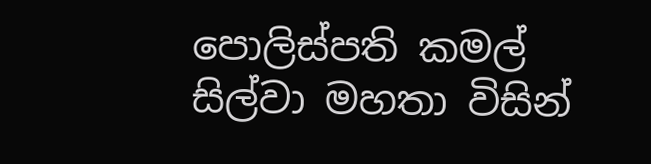පොලිස්පති කමල් සිල්වා මහතා විසින්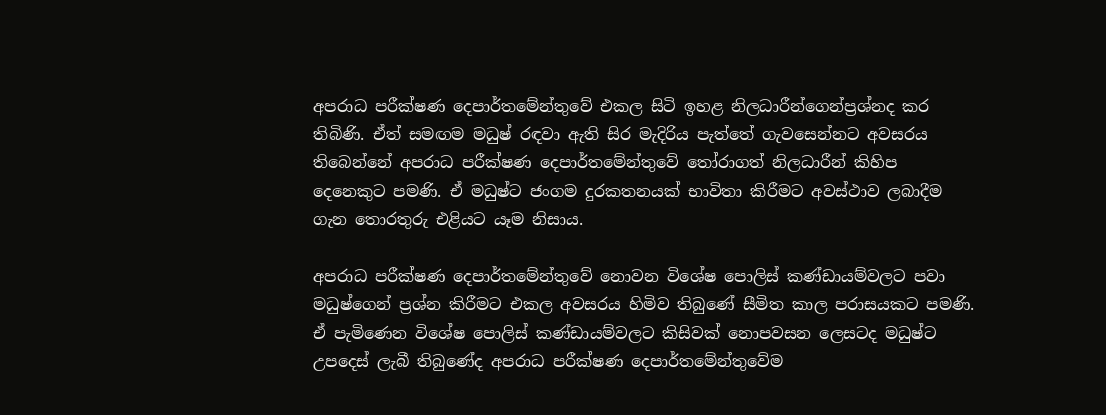අපරාධ පරීක්ෂණ දෙපාර්තමේන්තුවේ එකල සිටි ඉහළ නිලධාරීන්ගෙන්ප්‍රශ්නද කර තිබිණි. ඒත් සමඟම මධුෂ් රඳවා ඇති සිර මැදිරිය පැත්තේ ගැවසෙන්නට අවසරය තිබෙන්නේ අපරාධ පරීක්ෂණ දෙපාර්තමේන්තුවේ තෝරාගත් නිලධාරීන් කිහිප දෙනෙකුට පමණි. ඒ මධුෂ්ට ජංගම දුරකතනයක් භාවිතා කිරීමට අවස්ථාව ලබාදීම ගැන තොරතුරු එළියට යෑම නිසාය.

අපරාධ පරීක්ෂණ දෙපාර්තමේන්තුවේ නොවන විශේෂ පොලිස් කණ්ඩායම්වලට පවා මධුෂ්ගෙන් ප්‍රශ්න කිරීමට එකල අවසරය හිමිව තිබුණේ සීමිත කාල පරාසයකට පමණි. ඒ පැමිණෙන විශේෂ පොලිස් කණ්ඩායම්වලට කිසිවක් නොපවසන ලෙසටද මධුෂ්ට උපදෙස් ලැබී තිබුණේද අපරාධ පරීක්ෂණ දෙපාර්තමේන්තුවේම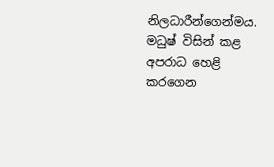නිලධාරීන්ගෙන්මය. මධුෂ් විසින් කළ අපරාධ හෙළි කරගෙන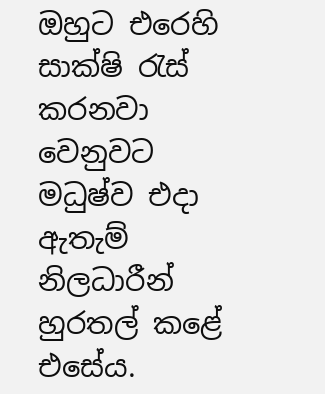ඔහුට එරෙහි සාක්ෂි රැස් කරනවා වෙනුවට මධුෂ්ව එදා ඇතැම් නිලධාරීන් හුරතල් කළේ එසේය.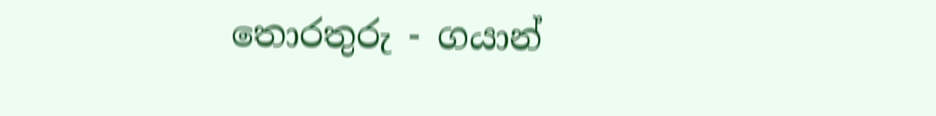තොරතුරු - ගයාන්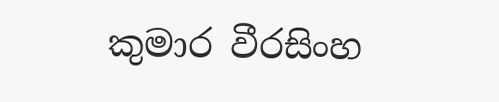කුමාර වීරසිංහ